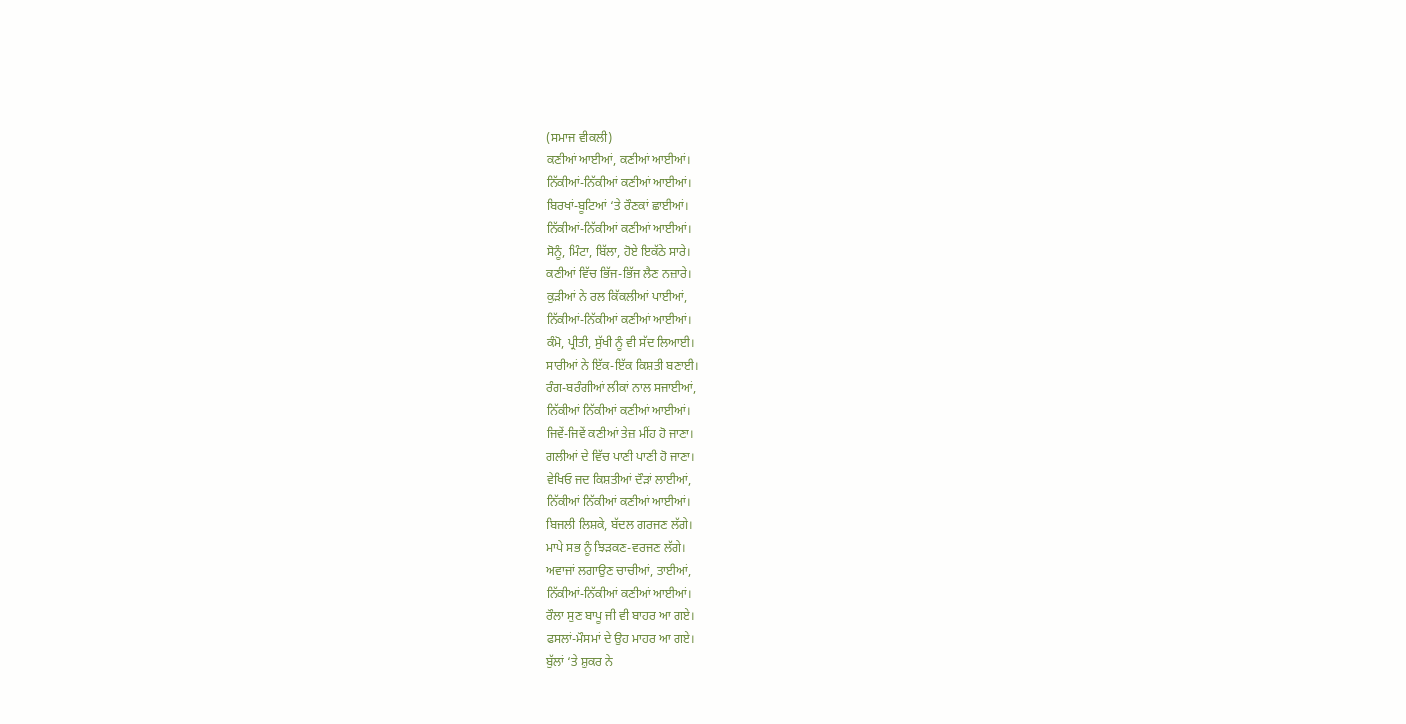(ਸਮਾਜ ਵੀਕਲੀ)
ਕਣੀਆਂ ਆਈਆਂ, ਕਣੀਆਂ ਆਈਆਂ।
ਨਿੱਕੀਆਂ-ਨਿੱਕੀਆਂ ਕਣੀਆਂ ਆਈਆਂ।
ਬਿਰਖਾਂ-ਬੂਟਿਆਂ ‘ਤੇ ਰੌਣਕਾਂ ਛਾਈਆਂ।
ਨਿੱਕੀਆਂ-ਨਿੱਕੀਆਂ ਕਣੀਆਂ ਆਈਆਂ।
ਸੋਨੂੰ, ਮਿੰਟਾ, ਬਿੱਲਾ, ਹੋਏ ਇਕੱਠੇ ਸਾਰੇ।
ਕਣੀਆਂ ਵਿੱਚ ਭਿੱਜ-ਭਿੱਜ ਲੈਣ ਨਜ਼ਾਰੇ।
ਕੁੜੀਆਂ ਨੇ ਰਲ ਕਿੱਕਲੀਆਂ ਪਾਈਆਂ,
ਨਿੱਕੀਆਂ-ਨਿੱਕੀਆਂ ਕਣੀਆਂ ਆਈਆਂ।
ਕੰਮੋ, ਪ੍ਰੀਤੀ, ਸੁੱਖੀ ਨੂੰ ਵੀ ਸੱਦ ਲਿਆਈ।
ਸਾਰੀਆਂ ਨੇ ਇੱਕ-ਇੱਕ ਕਿਸ਼ਤੀ ਬਣਾਈ।
ਰੰਗ-ਬਰੰਗੀਆਂ ਲੀਕਾਂ ਨਾਲ ਸਜਾਈਆਂ,
ਨਿੱਕੀਆਂ ਨਿੱਕੀਆਂ ਕਣੀਆਂ ਆਈਆਂ।
ਜਿਵੇਂ-ਜਿਵੇਂ ਕਣੀਆਂ ਤੇਜ਼ ਮੀਂਹ ਹੋ ਜਾਣਾ।
ਗਲੀਆਂ ਦੇ ਵਿੱਚ ਪਾਣੀ ਪਾਣੀ ਹੋ ਜਾਣਾ।
ਵੇਖਿਓ ਜਦ ਕਿਸ਼ਤੀਆਂ ਦੌੜਾਂ ਲਾਈਆਂ,
ਨਿੱਕੀਆਂ ਨਿੱਕੀਆਂ ਕਣੀਆਂ ਆਈਆਂ।
ਬਿਜਲੀ ਲਿਸ਼ਕੇ, ਬੱਦਲ ਗਰਜਣ ਲੱਗੇ।
ਮਾਪੇ ਸਭ ਨੂੰ ਝਿੜਕਣ-ਵਰਜਣ ਲੱਗੇ।
ਅਵਾਜਾਂ ਲਗਾਉਣ ਚਾਚੀਆਂ, ਤਾਈਆਂ,
ਨਿੱਕੀਆਂ-ਨਿੱਕੀਆਂ ਕਣੀਆਂ ਆਈਆਂ।
ਰੌਲਾ ਸੁਣ ਬਾਪੂ ਜੀ ਵੀ ਬਾਹਰ ਆ ਗਏ।
ਫਸਲਾਂ-ਮੌਸਮਾਂ ਦੇ ਉਹ ਮਾਹਰ ਆ ਗਏ।
ਬੁੱਲਾਂ ‘ਤੇ ਸ਼ੁਕਰ ਨੇ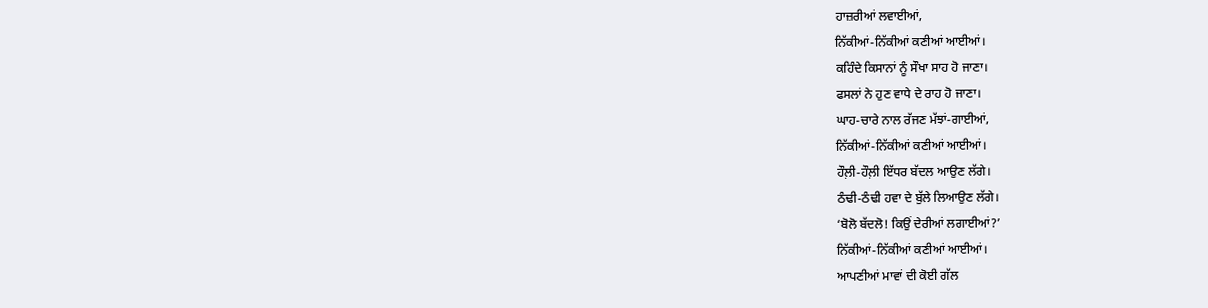ਹਾਜ਼ਰੀਆਂ ਲਵਾਈਆਂ,
ਨਿੱਕੀਆਂ-ਨਿੱਕੀਆਂ ਕਣੀਆਂ ਆਈਆਂ।
ਕਹਿੰਦੇ ਕਿਸਾਨਾਂ ਨੂੰ ਸੌਖਾ ਸਾਹ ਹੋ ਜਾਣਾ।
ਫਸਲਾਂ ਨੇ ਹੁਣ ਵਾਧੇ ਦੇ ਰਾਹ ਹੋ ਜਾਣਾ।
ਘਾਹ-ਚਾਰੇ ਨਾਲ ਰੱਜਣ ਮੱਝਾਂ-ਗਾਈਆਂ,
ਨਿੱਕੀਆਂ-ਨਿੱਕੀਆਂ ਕਣੀਆਂ ਆਈਆਂ।
ਹੌਲ਼ੀ-ਹੌਲ਼ੀ ਇੱਧਰ ਬੱਦਲ ਆਉਣ ਲੱਗੇ।
ਠੰਢੀ-ਠੰਢੀ ਹਵਾ ਦੇ ਬੁੱਲੇ ਲਿਆਉਣ ਲੱਗੇ।
‘ਬੋਲੋ ਬੱਦਲੋ! ਕਿਉਂ ਦੇਰੀਆਂ ਲਗਾਈਆਂ?’
ਨਿੱਕੀਆਂ-ਨਿੱਕੀਆਂ ਕਣੀਆਂ ਆਈਆਂ।
ਆਪਣੀਆਂ ਮਾਵਾਂ ਦੀ ਕੋਈ ਗੱਲ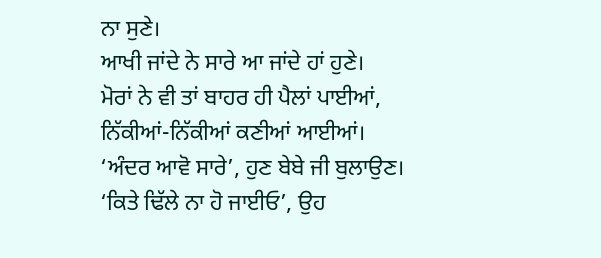ਨਾ ਸੁਣੇ।
ਆਖੀ ਜਾਂਦੇ ਨੇ ਸਾਰੇ ਆ ਜਾਂਦੇ ਹਾਂ ਹੁਣੇ।
ਮੋਰਾਂ ਨੇ ਵੀ ਤਾਂ ਬਾਹਰ ਹੀ ਪੈਲਾਂ ਪਾਈਆਂ,
ਨਿੱਕੀਆਂ-ਨਿੱਕੀਆਂ ਕਣੀਆਂ ਆਈਆਂ।
‘ਅੰਦਰ ਆਵੋ ਸਾਰੇ’, ਹੁਣ ਬੇਬੇ ਜੀ ਬੁਲਾਉਣ।
‘ਕਿਤੇ ਢਿੱਲੇ ਨਾ ਹੋ ਜਾਈਓ’, ਉਹ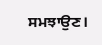ਸਮਝਾਉਣ।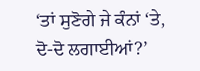‘ਤਾਂ ਸੁਣੋਗੇ ਜੇ ਕੰਨਾਂ ‘ਤੇ, ਦੋ-ਦੋ ਲਗਾਈਆਂ?’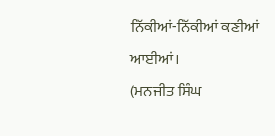ਨਿੱਕੀਆਂ-ਨਿੱਕੀਆਂ ਕਣੀਆਂ ਆਈਆਂ।
(ਮਨਜੀਤ ਸਿੰਘ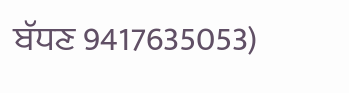ਬੱਧਣ 9417635053)